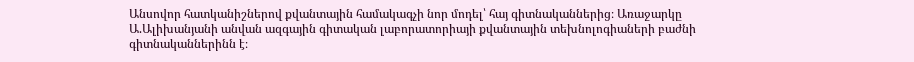Անսովոր հատկանիշներով քվանտային համակագչի նոր մոդել՝ հայ գիտնականներից։ Առաջարկը Ա.Ալիխանյանի անվան ազգային գիտական լաբորատորիայի քվանտային տեխնոլոգիաների բաժնի գիտնականներինն է։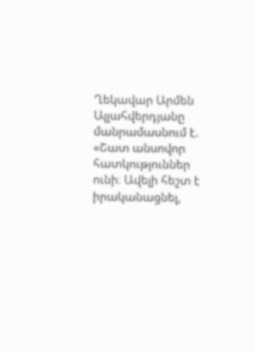Ղեկավար Արմեն Ալլահվերդյանը մանրամասնում է. «Շատ անսովոր հատկություններ ունի։ Ավելի հեշտ է իրականացնել,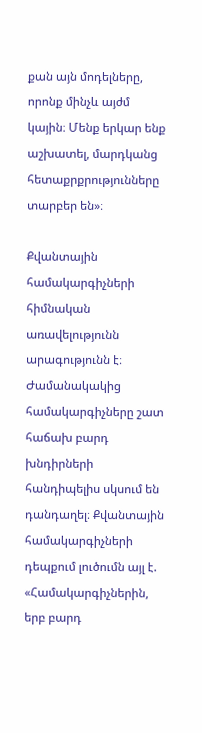քան այն մոդելները, որոնք մինչև այժմ կային։ Մենք երկար ենք աշխատել, մարդկանց հետաքրքրությունները տարբեր են»։

Քվանտային համակարգիչների հիմնական առավելությունն արագությունն է։ Ժամանակակից համակարգիչները շատ հաճախ բարդ խնդիրների հանդիպելիս սկսում են դանդաղել։ Քվանտային համակարգիչների դեպքում լուծումն այլ է.
«Համակարգիչներին, երբ բարդ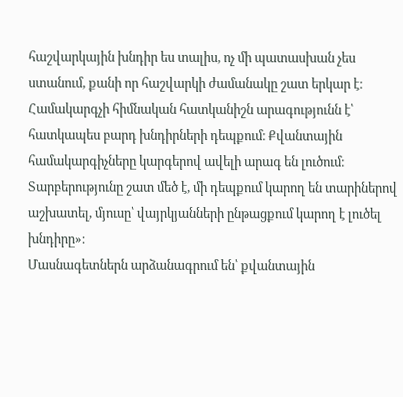հաշվարկային խնդիր ես տալիս, ոչ մի պատասխան չես ստանում, քանի որ հաշվարկի ժամանակը շատ երկար է։ Համակարգչի հիմնական հատկանիշն արագությունն է՝ հատկապես բարդ խնդիրների դեպքում։ Քվանտային համակարգիչները կարգերով ավելի արագ են լուծում։ Տարբերությունը շատ մեծ է, մի դեպքում կարող են տարիներով աշխատել, մյուսը՝ վայրկյանների ընթացքում կարող է լուծել խնդիրը»։
Մասնագետներն արձանագրում են՝ քվանտային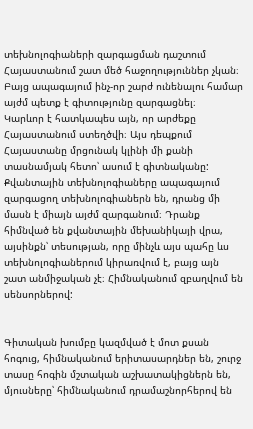տեխնոլոգիաների զարգացման դաշտում Հայաստանում շատ մեծ հաջողություններ չկան։ Բայց ապագայում ինչ-որ շարժ ունենալու համար այժմ պետք է գիտությունը զարգացնել։
Կարևոր է հատկապես այն, որ արժեքը Հայաստանում ստեղծվի։ Այս դեպքում Հայաստանը մրցունակ կլինի մի քանի տասնամյակ հետո՝ ասում է գիտնականը: Քվանտային տեխնոլոգիաները ապագայում զարգացող տեխնոլոգիաներն են, դրանց մի մասն է միայն այժմ զարգանում։ Դրանք հիմնված են քվանտային մեխանիկայի վրա, այսինքն՝ տեսության, որը մինչև այս պահը ևս տեխնոլոգիաներում կիրառվում է, բայց այն շատ անմիջական չէ։ Հիմնականում զբաղվում են սենսորներով:


Գիտական խումբը կազմված է մոտ քսան հոգուց, հիմնականում երիտասարդներ են, շուրջ տասը հոգին մշտական աշխատակիցներն են, մյուսները՝ հիմնականում դրամաշնորհերով են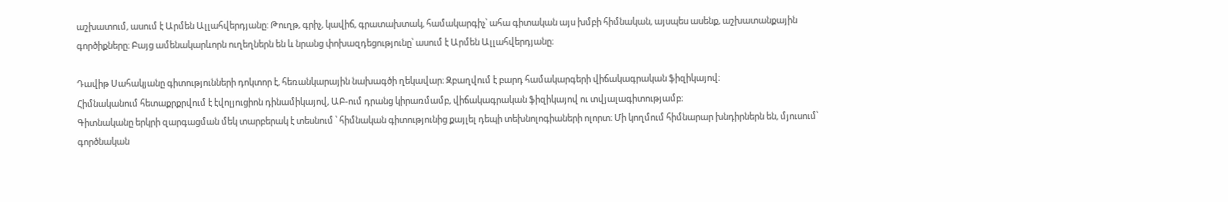աշխատում, ասում է Արմեն Ալլահվերդյանը: Թուղթ, գրիչ, կավիճ, գրատախտակ, համակարգիչ՝ ահա գիտական այս խմբի հիմնական, այսպես ասենք, աշխատանքային գործիքները։ Բայց ամենակարևորն ուղեղներն են և նրանց փոխազդեցությունը՝ ասում է Արմեն Ալլահվերդյանը։

Դավիթ Սահակյանը գիտությունների դոկտոր է, հեռանկարային նախագծի ղեկավար։ Զբաղվում է բարդ համակարգերի վիճակագրական ֆիզիկայով։
Հիմնականում հետաքրքրվում է էվոլյուցիոն դինամիկայով, ԱԲ-ում դրանց կիրառմամբ, վիճակագրական ֆիզիկայով ու տվյալագիտությամբ։
Գիտնականը երկրի զարգացման մեկ տարբերակ է տեսնում ՝ հիմնական գիտությունից քայլել դեպի տեխնոլոգիաների ոլորտ։ Մի կողմում հիմնարար խնդիրներն են, մյուսում՝ գործնական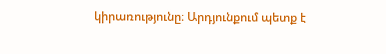կիրառությունը։ Արդյունքում պետք է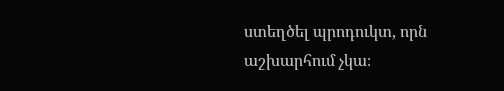ստեղծել պրոդուկտ, որն աշխարհում չկա։